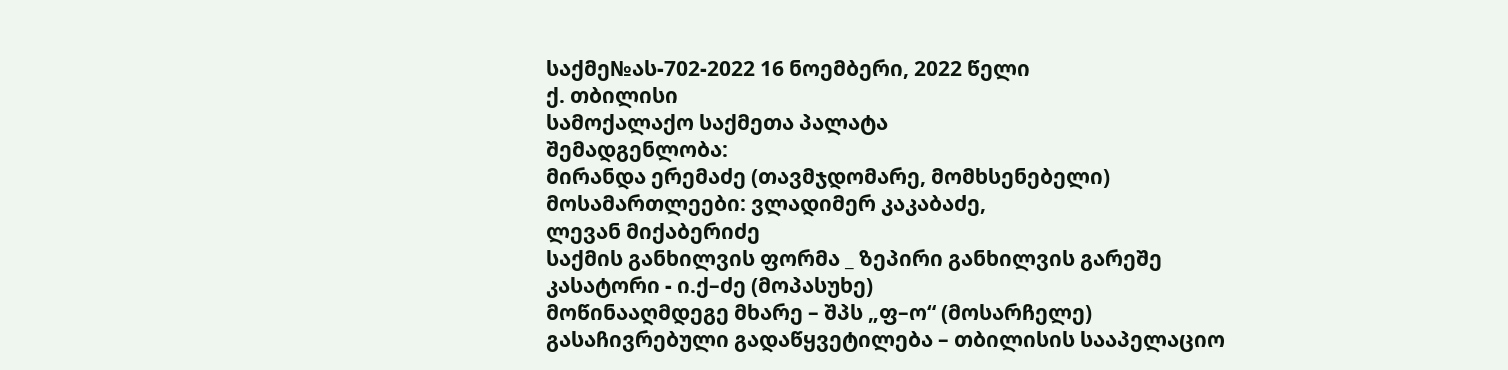საქმე№ას-702-2022 16 ნოემბერი, 2022 წელი
ქ. თბილისი
სამოქალაქო საქმეთა პალატა
შემადგენლობა:
მირანდა ერემაძე (თავმჯდომარე, მომხსენებელი)
მოსამართლეები: ვლადიმერ კაკაბაძე,
ლევან მიქაბერიძე
საქმის განხილვის ფორმა _ ზეპირი განხილვის გარეშე
კასატორი - ი.ქ–ძე (მოპასუხე)
მოწინააღმდეგე მხარე – შპს „ფ–ო“ (მოსარჩელე)
გასაჩივრებული გადაწყვეტილება – თბილისის სააპელაციო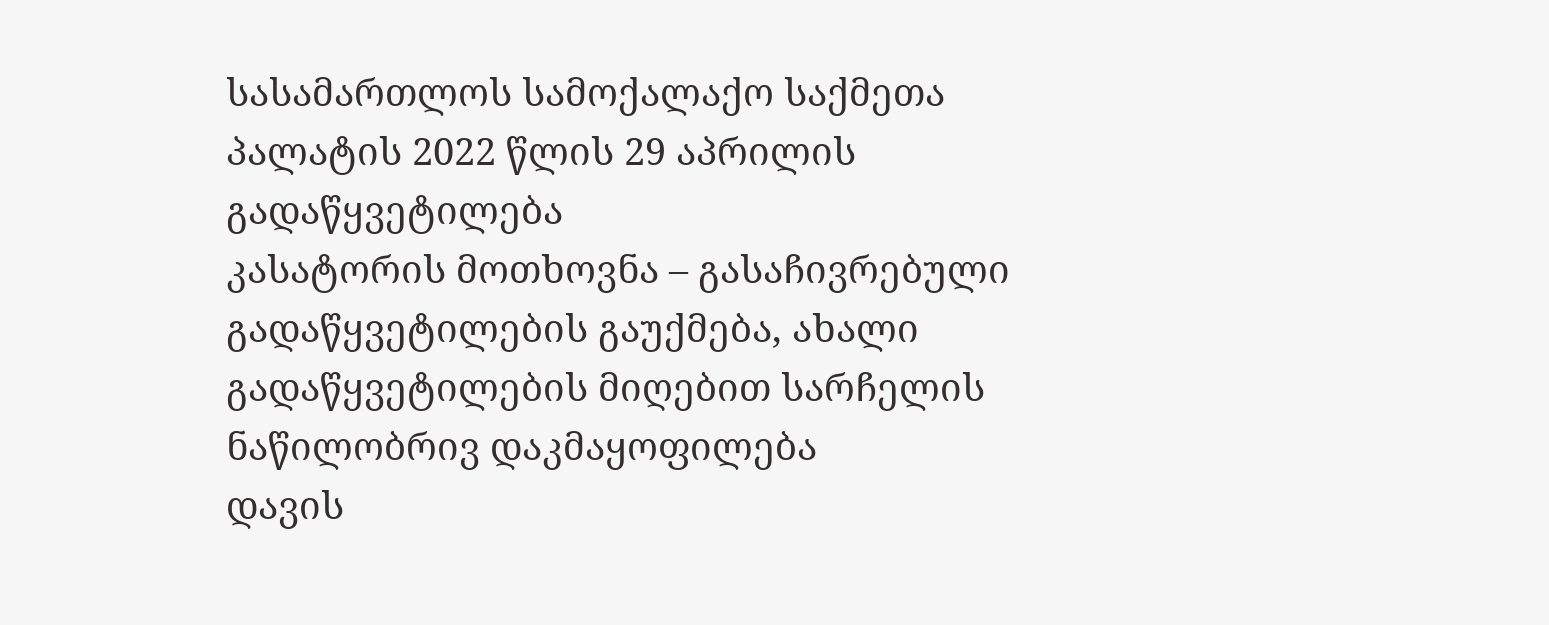სასამართლოს სამოქალაქო საქმეთა პალატის 2022 წლის 29 აპრილის გადაწყვეტილება
კასატორის მოთხოვნა – გასაჩივრებული გადაწყვეტილების გაუქმება, ახალი გადაწყვეტილების მიღებით სარჩელის ნაწილობრივ დაკმაყოფილება
დავის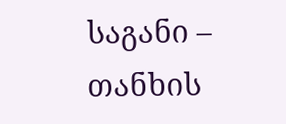საგანი – თანხის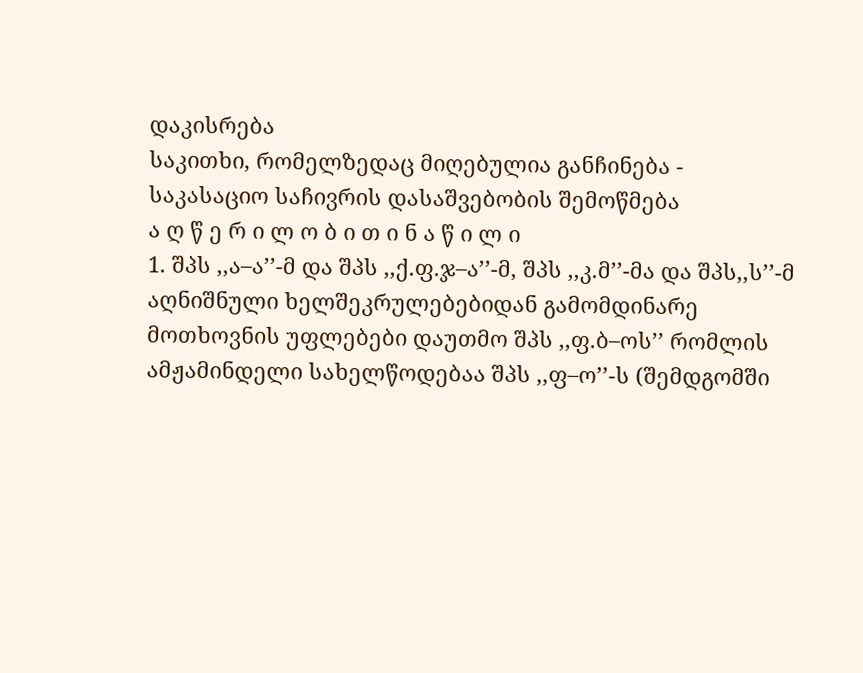დაკისრება
საკითხი, რომელზედაც მიღებულია განჩინება - საკასაციო საჩივრის დასაშვებობის შემოწმება
ა ღ წ ე რ ი ლ ო ბ ი თ ი ნ ა წ ი ლ ი
1. შპს ,,ა–ა’’-მ და შპს ,,ქ.ფ.ჯ–ა’’-მ, შპს ,,კ.მ’’-მა და შპს,,ს’’-მ აღნიშნული ხელშეკრულებებიდან გამომდინარე მოთხოვნის უფლებები დაუთმო შპს ,,ფ.ბ–ოს’’ რომლის ამჟამინდელი სახელწოდებაა შპს ,,ფ–ო’’-ს (შემდგომში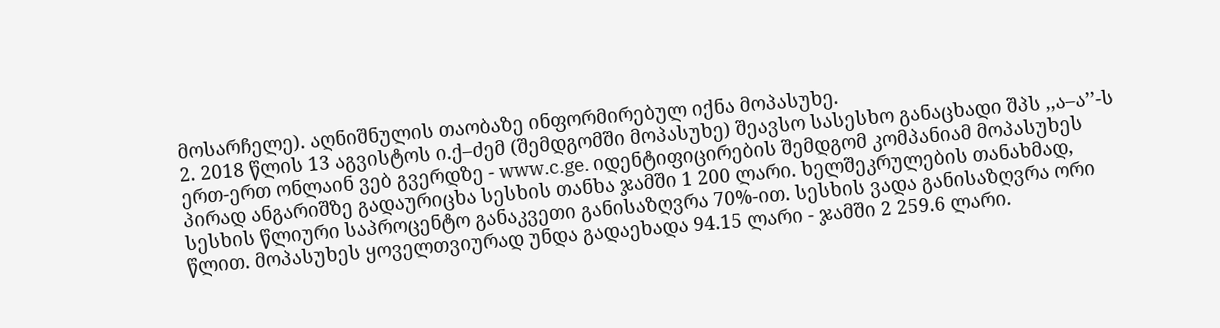მოსარჩელე). აღნიშნულის თაობაზე ინფორმირებულ იქნა მოპასუხე.
2. 2018 წლის 13 აგვისტოს ი.ქ–ძემ (შემდგომში მოპასუხე) შეავსო სასესხო განაცხადი შპს ,,ა–ა’’-ს ერთ-ერთ ონლაინ ვებ გვერდზე - www.c.ge. იდენტიფიცირების შემდგომ კომპანიამ მოპასუხეს პირად ანგარიშზე გადაურიცხა სესხის თანხა ჯამში 1 200 ლარი. ხელშეკრულების თანახმად, სესხის წლიური საპროცენტო განაკვეთი განისაზღვრა 70%-ით. სესხის ვადა განისაზღვრა ორი წლით. მოპასუხეს ყოველთვიურად უნდა გადაეხადა 94.15 ლარი - ჯამში 2 259.6 ლარი.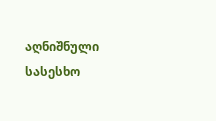აღნიშნული სასესხო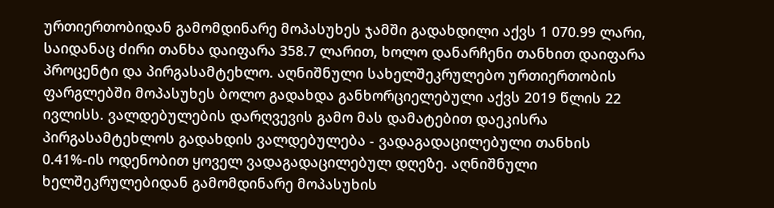ურთიერთობიდან გამომდინარე მოპასუხეს ჯამში გადახდილი აქვს 1 070.99 ლარი, საიდანაც ძირი თანხა დაიფარა 358.7 ლარით, ხოლო დანარჩენი თანხით დაიფარა პროცენტი და პირგასამტეხლო. აღნიშნული სახელშეკრულებო ურთიერთობის ფარგლებში მოპასუხეს ბოლო გადახდა განხორციელებული აქვს 2019 წლის 22 ივლისს. ვალდებულების დარღვევის გამო მას დამატებით დაეკისრა პირგასამტეხლოს გადახდის ვალდებულება - ვადაგადაცილებული თანხის 0.41%-ის ოდენობით ყოველ ვადაგადაცილებულ დღეზე. აღნიშნული ხელშეკრულებიდან გამომდინარე მოპასუხის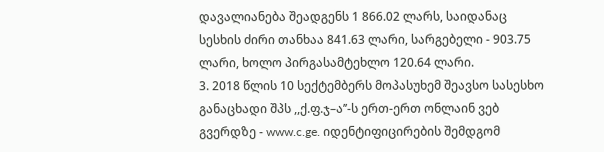დავალიანება შეადგენს 1 866.02 ლარს, საიდანაც სესხის ძირი თანხაა 841.63 ლარი, სარგებელი - 903.75 ლარი, ხოლო პირგასამტეხლო 120.64 ლარი.
3. 2018 წლის 10 სექტემბერს მოპასუხემ შეავსო სასესხო განაცხადი შპს ,,ქ.ფ.ჯ–ა’’-ს ერთ-ერთ ონლაინ ვებ გვერდზე - www.c.ge. იდენტიფიცირების შემდგომ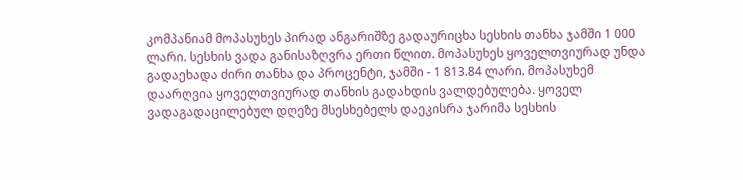კომპანიამ მოპასუხეს პირად ანგარიშზე გადაურიცხა სესხის თანხა ჯამში 1 000 ლარი. სესხის ვადა განისაზღვრა ერთი წლით. მოპასუხეს ყოველთვიურად უნდა გადაეხადა ძირი თანხა და პროცენტი, ჯამში - 1 813.84 ლარი. მოპასუხემ დაარღვია ყოველთვიურად თანხის გადახდის ვალდებულება. ყოველ ვადაგადაცილებულ დღეზე მსესხებელს დაეკისრა ჯარიმა სესხის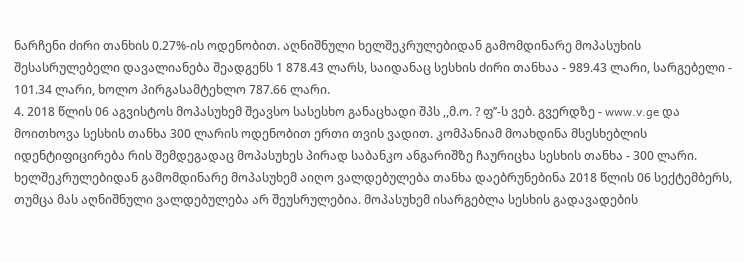ნარჩენი ძირი თანხის 0.27%-ის ოდენობით. აღნიშნული ხელშეკრულებიდან გამომდინარე მოპასუხის შესასრულებელი დავალიანება შეადგენს 1 878.43 ლარს, საიდანაც სესხის ძირი თანხაა - 989.43 ლარი, სარგებელი - 101.34 ლარი, ხოლო პირგასამტეხლო 787.66 ლარი.
4. 2018 წლის 06 აგვისტოს მოპასუხემ შეავსო სასესხო განაცხადი შპს ,,მ.ო. ? ფ’’-ს ვებ. გვერდზე - www.v.ge და მოითხოვა სესხის თანხა 300 ლარის ოდენობით ერთი თვის ვადით. კომპანიამ მოახდინა მსესხებლის იდენტიფიცირება რის შემდეგადაც მოპასუხეს პირად საბანკო ანგარიშზე ჩაურიცხა სესხის თანხა - 300 ლარი. ხელშეკრულებიდან გამომდინარე მოპასუხემ აიღო ვალდებულება თანხა დაებრუნებინა 2018 წლის 06 სექტემბერს, თუმცა მას აღნიშნული ვალდებულება არ შეუსრულებია. მოპასუხემ ისარგებლა სესხის გადავადების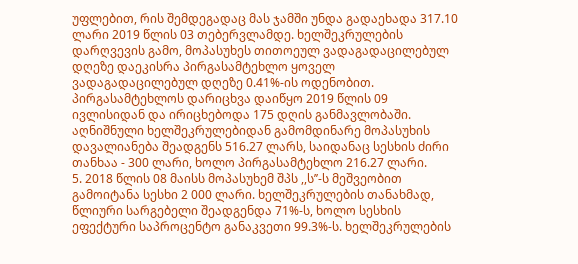უფლებით, რის შემდეგადაც მას ჯამში უნდა გადაეხადა 317.10 ლარი 2019 წლის 03 თებერვლამდე. ხელშეკრულების დარღვევის გამო, მოპასუხეს თითოეულ ვადაგადაცილებულ დღეზე დაეკისრა პირგასამტეხლო ყოველ ვადაგადაცილებულ დღეზე 0.41%-ის ოდენობით. პირგასამტეხლოს დარიცხვა დაიწყო 2019 წლის 09 ივლისიდან და ირიცხებოდა 175 დღის განმავლობაში. აღნიშნული ხელშეკრულებიდან გამომდინარე მოპასუხის დავალიანება შეადგენს 516.27 ლარს, საიდანაც სესხის ძირი თანხაა - 300 ლარი, ხოლო პირგასამტეხლო 216.27 ლარი.
5. 2018 წლის 08 მაისს მოპასუხემ შპს ,,ს’’-ს მეშვეობით გამოიტანა სესხი 2 000 ლარი. ხელშეკრულების თანახმად, წლიური სარგებელი შეადგენდა 71%-ს, ხოლო სესხის ეფექტური საპროცენტო განაკვეთი 99.3%-ს. ხელშეკრულების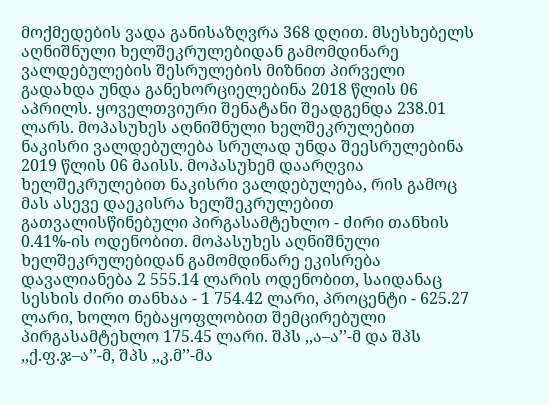მოქმედების ვადა განისაზღვრა 368 დღით. მსესხებელს აღნიშნული ხელშეკრულებიდან გამომდინარე ვალდებულების შესრულების მიზნით პირველი გადახდა უნდა განეხორციელებინა 2018 წლის 06 აპრილს. ყოველთვიური შენატანი შეადგენდა 238.01 ლარს. მოპასუხეს აღნიშნული ხელშეკრულებით ნაკისრი ვალდებულება სრულად უნდა შეესრულებინა 2019 წლის 06 მაისს. მოპასუხემ დაარღვია ხელშეკრულებით ნაკისრი ვალდებულება, რის გამოც მას ასევე დაეკისრა ხელშეკრულებით გათვალისწინებული პირგასამტეხლო - ძირი თანხის 0.41%-ის ოდენობით. მოპასუხეს აღნიშნული ხელშეკრულებიდან გამომდინარე ეკისრება დავალიანება 2 555.14 ლარის ოდენობით, საიდანაც სესხის ძირი თანხაა - 1 754.42 ლარი, პროცენტი - 625.27 ლარი, ხოლო ნებაყოფლობით შემცირებული პირგასამტეხლო 175.45 ლარი. შპს ,,ა–ა’’-მ და შპს ,,ქ.ფ.ჯ–ა’’-მ, შპს ,,კ.მ’’-მა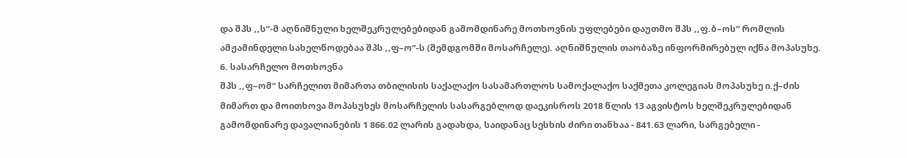და შპს ,,ს’’-მ აღნიშნული ხელშეკრულებებიდან გამომდინარე მოთხოვნის უფლებები დაუთმო შპს ,,ფ.ბ–ოს’’ რომლის ამჟამინდელი სახელწოდებაა შპს ,,ფ–ო’’-ს (შემდგომში მოსარჩელე). აღნიშნულის თაობაზე ინფორმირებულ იქნა მოპასუხე.
6. სასარჩელო მოთხოვნა
შპს ,,ფ–ომ’’ სარჩელით მიმართა თბილისის საქალაქო სასამართლოს სამოქალაქო საქმეთა კოლეგიას მოპასუხე ი.ქ–ძის მიმართ და მოითხოვა მოპასუხეს მოსარჩელის სასარგებლოდ დაეკისროს 2018 წლის 13 აგვისტოს ხელშეკრულებიდან გამომდინარე დავალიანების 1 866.02 ლარის გადახდა, საიდანაც სესხის ძირი თანხაა - 841.63 ლარი, სარგებელი -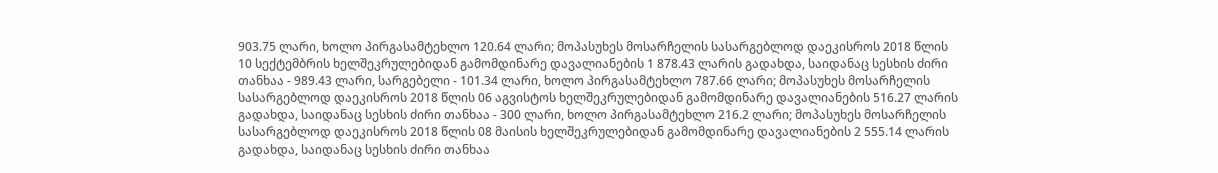903.75 ლარი, ხოლო პირგასამტეხლო 120.64 ლარი; მოპასუხეს მოსარჩელის სასარგებლოდ დაეკისროს 2018 წლის 10 სექტემბრის ხელშეკრულებიდან გამომდინარე დავალიანების 1 878.43 ლარის გადახდა, საიდანაც სესხის ძირი თანხაა - 989.43 ლარი, სარგებელი - 101.34 ლარი, ხოლო პირგასამტეხლო 787.66 ლარი; მოპასუხეს მოსარჩელის სასარგებლოდ დაეკისროს 2018 წლის 06 აგვისტოს ხელშეკრულებიდან გამომდინარე დავალიანების 516.27 ლარის გადახდა, საიდანაც სესხის ძირი თანხაა - 300 ლარი, ხოლო პირგასამტეხლო 216.2 ლარი; მოპასუხეს მოსარჩელის სასარგებლოდ დაეკისროს 2018 წლის 08 მაისის ხელშეკრულებიდან გამომდინარე დავალიანების 2 555.14 ლარის გადახდა, საიდანაც სესხის ძირი თანხაა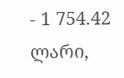- 1 754.42 ლარი,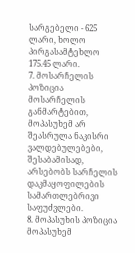სარგებელი - 625 ლარი, ხოლო პირგასამტეხლო
175.45 ლარი.
7. მოსარჩელის პოზიცია
მოსარჩელის განმარტებით, მოპასუხემ არ შეასრულა ნაკისრი ვალდებულებები, შესაბამისად, არსებობს სარჩელის დაკმაყოფილების სამართლებრივი საფუძვლები.
8. მოპასუხის პოზიცია
მოპასუხემ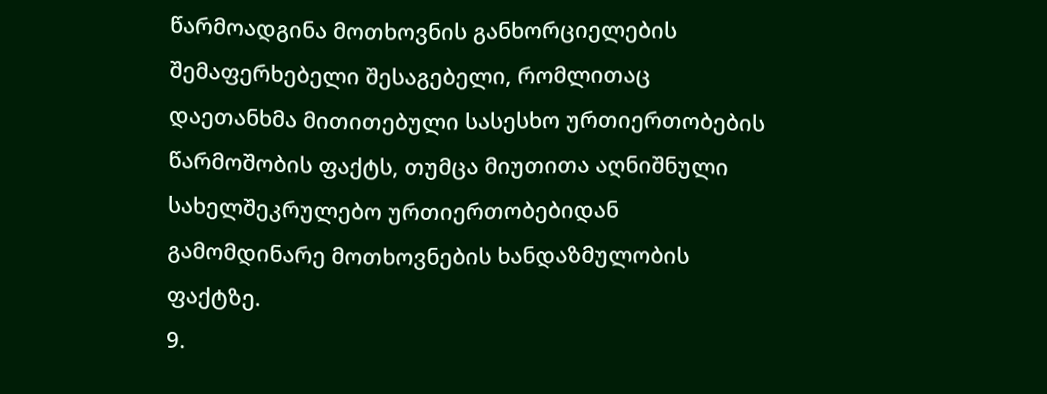წარმოადგინა მოთხოვნის განხორციელების შემაფერხებელი შესაგებელი, რომლითაც დაეთანხმა მითითებული სასესხო ურთიერთობების წარმოშობის ფაქტს, თუმცა მიუთითა აღნიშნული სახელშეკრულებო ურთიერთობებიდან გამომდინარე მოთხოვნების ხანდაზმულობის ფაქტზე.
9.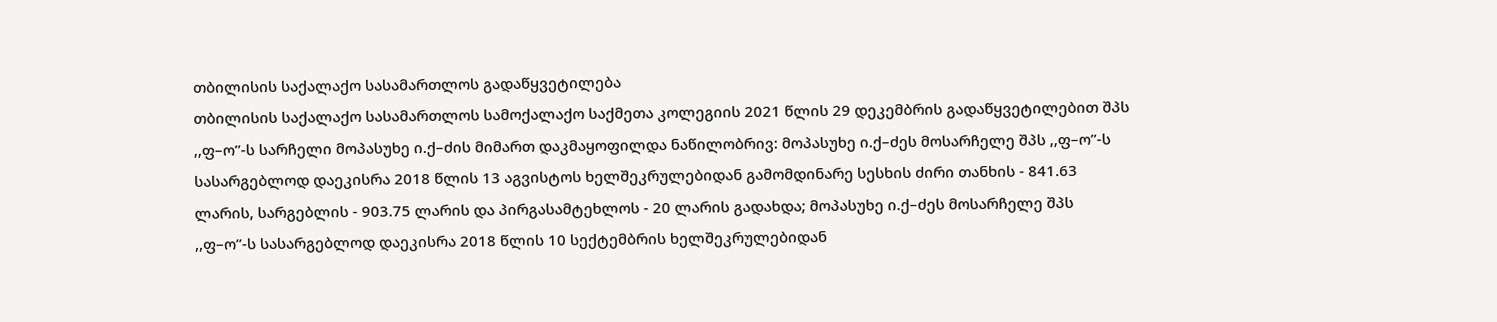თბილისის საქალაქო სასამართლოს გადაწყვეტილება
თბილისის საქალაქო სასამართლოს სამოქალაქო საქმეთა კოლეგიის 2021 წლის 29 დეკემბრის გადაწყვეტილებით შპს ,,ფ–ო’’-ს სარჩელი მოპასუხე ი.ქ–ძის მიმართ დაკმაყოფილდა ნაწილობრივ: მოპასუხე ი.ქ–ძეს მოსარჩელე შპს ,,ფ–ო’’-ს სასარგებლოდ დაეკისრა 2018 წლის 13 აგვისტოს ხელშეკრულებიდან გამომდინარე სესხის ძირი თანხის - 841.63 ლარის, სარგებლის - 903.75 ლარის და პირგასამტეხლოს - 20 ლარის გადახდა; მოპასუხე ი.ქ–ძეს მოსარჩელე შპს ,,ფ–ო’’-ს სასარგებლოდ დაეკისრა 2018 წლის 10 სექტემბრის ხელშეკრულებიდან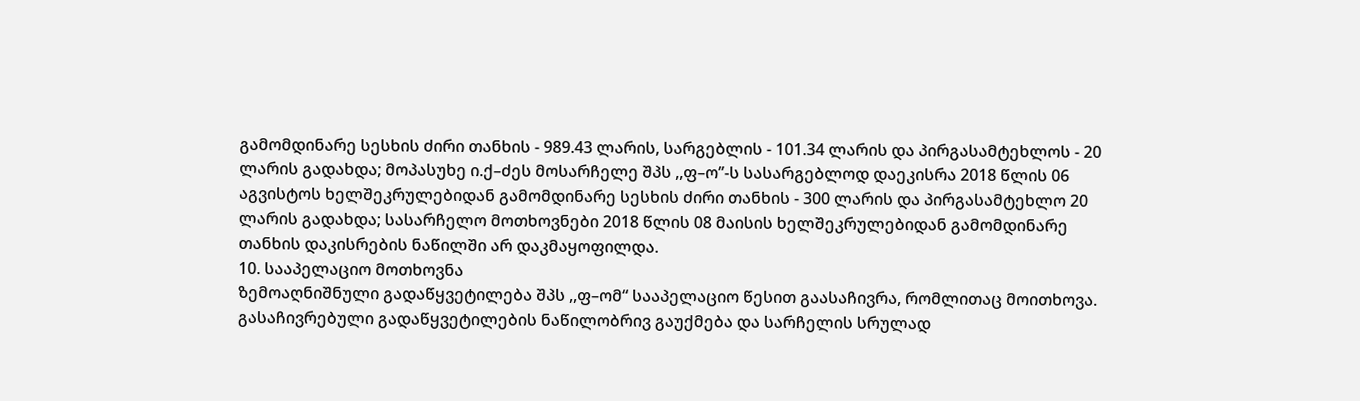გამომდინარე სესხის ძირი თანხის - 989.43 ლარის, სარგებლის - 101.34 ლარის და პირგასამტეხლოს - 20 ლარის გადახდა; მოპასუხე ი.ქ–ძეს მოსარჩელე შპს ,,ფ–ო’’-ს სასარგებლოდ დაეკისრა 2018 წლის 06 აგვისტოს ხელშეკრულებიდან გამომდინარე სესხის ძირი თანხის - 300 ლარის და პირგასამტეხლო 20 ლარის გადახდა; სასარჩელო მოთხოვნები 2018 წლის 08 მაისის ხელშეკრულებიდან გამომდინარე თანხის დაკისრების ნაწილში არ დაკმაყოფილდა.
10. სააპელაციო მოთხოვნა
ზემოაღნიშნული გადაწყვეტილება შპს ,,ფ–ომ“ სააპელაციო წესით გაასაჩივრა, რომლითაც მოითხოვა. გასაჩივრებული გადაწყვეტილების ნაწილობრივ გაუქმება და სარჩელის სრულად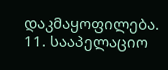დაკმაყოფილება.
11. სააპელაციო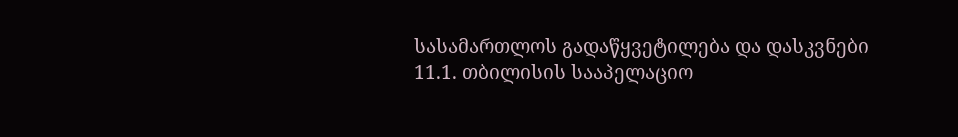სასამართლოს გადაწყვეტილება და დასკვნები
11.1. თბილისის სააპელაციო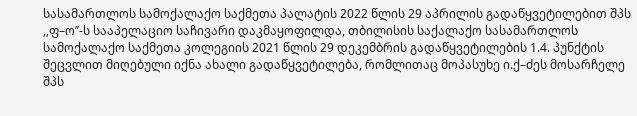სასამართლოს სამოქალაქო საქმეთა პალატის 2022 წლის 29 აპრილის გადაწყვეტილებით შპს ,,ფ–ო’’-ს სააპელაციო საჩივარი დაკმაყოფილდა, თბილისის საქალაქო სასამართლოს სამოქალაქო საქმეთა კოლეგიის 2021 წლის 29 დეკემბრის გადაწყვეტილების 1.4. პუნქტის შეცვლით მიღებული იქნა ახალი გადაწყვეტილება, რომლითაც მოპასუხე ი.ქ–ძეს მოსარჩელე შპს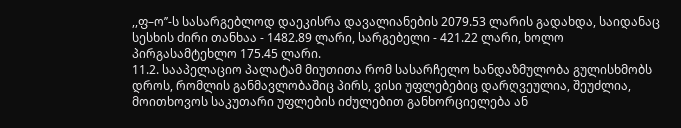,,ფ–ო’’-ს სასარგებლოდ დაეკისრა დავალიანების 2079.53 ლარის გადახდა, საიდანაც სესხის ძირი თანხაა - 1482.89 ლარი, სარგებელი - 421.22 ლარი, ხოლო პირგასამტეხლო 175.45 ლარი.
11.2. სააპელაციო პალატამ მიუთითა რომ სასარჩელო ხანდაზმულობა გულისხმობს დროს, რომლის განმავლობაშიც პირს, ვისი უფლებებიც დარღვეულია, შეუძლია, მოითხოვოს საკუთარი უფლების იძულებით განხორციელება ან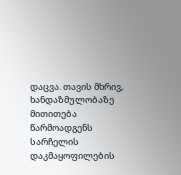დაცვა. თავის მხრივ, ხანდაზმულობაზე მითითება წარმოადგენს სარჩელის დაკმაყოფილების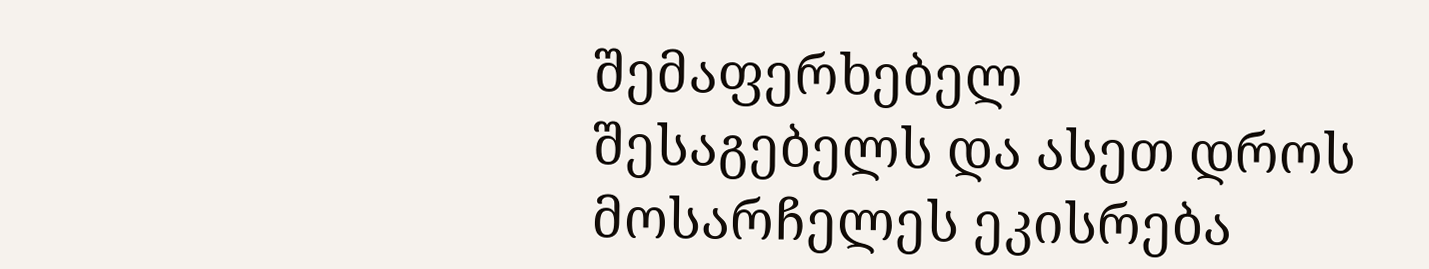შემაფერხებელ შესაგებელს და ასეთ დროს მოსარჩელეს ეკისრება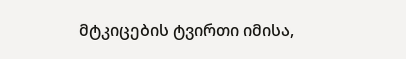მტკიცების ტვირთი იმისა,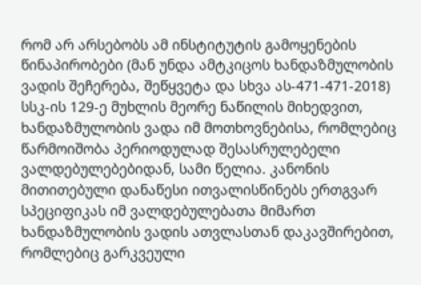რომ არ არსებობს ამ ინსტიტუტის გამოყენების წინაპირობები (მან უნდა ამტკიცოს ხანდაზმულობის ვადის შეჩერება, შეწყვეტა და სხვა ას-471-471-2018) სსკ-ის 129-ე მუხლის მეორე ნაწილის მიხედვით, ხანდაზმულობის ვადა იმ მოთხოვნებისა, რომლებიც წარმოიშობა პერიოდულად შესასრულებელი ვალდებულებებიდან, სამი წელია. კანონის მითითებული დანაწესი ითვალისწინებს ერთგვარ სპეციფიკას იმ ვალდებულებათა მიმართ ხანდაზმულობის ვადის ათვლასთან დაკავშირებით, რომლებიც გარკვეული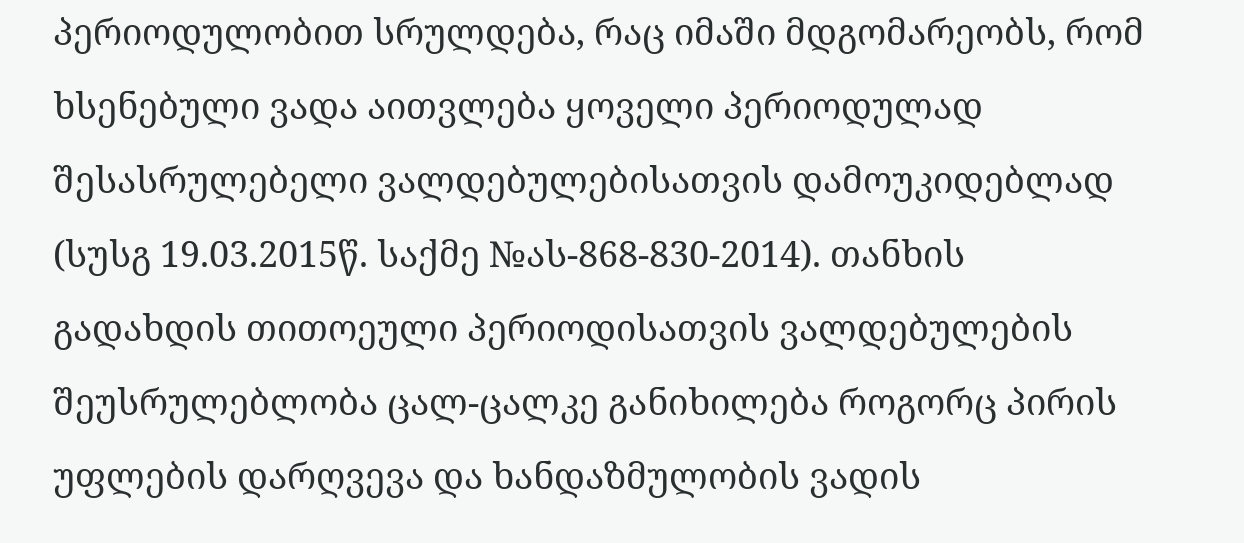პერიოდულობით სრულდება, რაც იმაში მდგომარეობს, რომ ხსენებული ვადა აითვლება ყოველი პერიოდულად შესასრულებელი ვალდებულებისათვის დამოუკიდებლად (სუსგ 19.03.2015წ. საქმე №ას-868-830-2014). თანხის გადახდის თითოეული პერიოდისათვის ვალდებულების შეუსრულებლობა ცალ-ცალკე განიხილება როგორც პირის უფლების დარღვევა და ხანდაზმულობის ვადის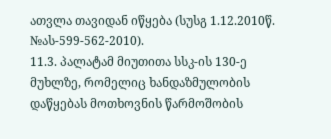ათვლა თავიდან იწყება (სუსგ 1.12.2010წ. №ას-599-562-2010).
11.3. პალატამ მიუთითა სსკ-ის 130-ე მუხლზე, რომელიც ხანდაზმულობის დაწყებას მოთხოვნის წარმოშობის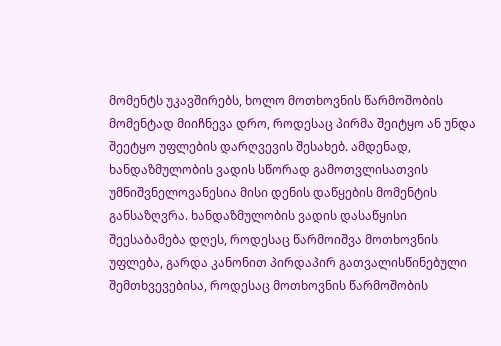მომენტს უკავშირებს, ხოლო მოთხოვნის წარმოშობის მომენტად მიიჩნევა დრო, როდესაც პირმა შეიტყო ან უნდა შეეტყო უფლების დარღვევის შესახებ. ამდენად, ხანდაზმულობის ვადის სწორად გამოთვლისათვის უმნიშვნელოვანესია მისი დენის დაწყების მომენტის განსაზღვრა. ხანდაზმულობის ვადის დასაწყისი შეესაბამება დღეს, როდესაც წარმოიშვა მოთხოვნის უფლება, გარდა კანონით პირდაპირ გათვალისწინებული შემთხვევებისა, როდესაც მოთხოვნის წარმოშობის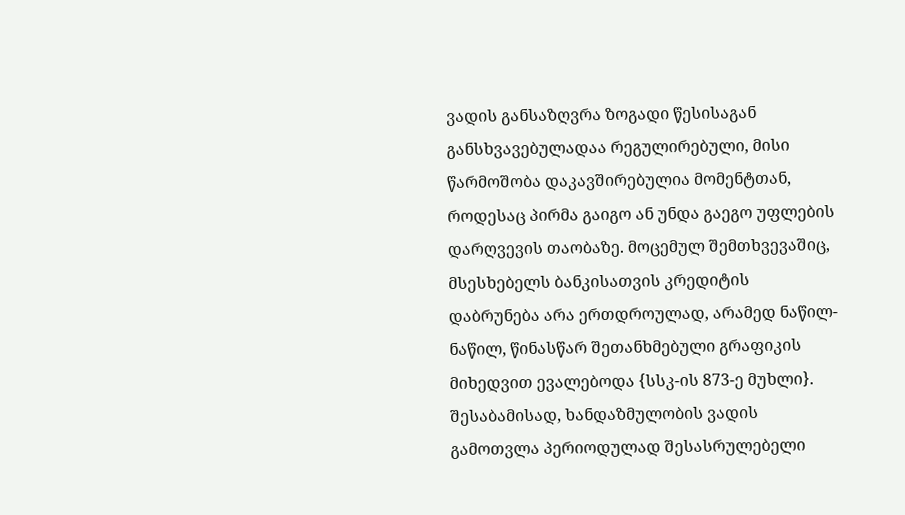ვადის განსაზღვრა ზოგადი წესისაგან განსხვავებულადაა რეგულირებული, მისი წარმოშობა დაკავშირებულია მომენტთან, როდესაც პირმა გაიგო ან უნდა გაეგო უფლების დარღვევის თაობაზე. მოცემულ შემთხვევაშიც, მსესხებელს ბანკისათვის კრედიტის დაბრუნება არა ერთდროულად, არამედ ნაწილ-ნაწილ, წინასწარ შეთანხმებული გრაფიკის მიხედვით ევალებოდა {სსკ-ის 873-ე მუხლი}. შესაბამისად, ხანდაზმულობის ვადის გამოთვლა პერიოდულად შესასრულებელი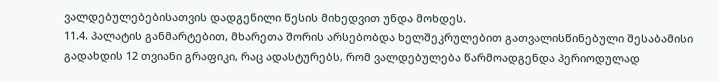ვალდებულებებისათვის დადგენილი წესის მიხედვით უნდა მოხდეს.
11.4. პალატის განმარტებით, მხარეთა შორის არსებობდა ხელშეკრულებით გათვალისწინებული შესაბამისი გადახდის 12 თვიანი გრაფიკი, რაც ადასტურებს, რომ ვალდებულება წარმოადგენდა პერიოდულად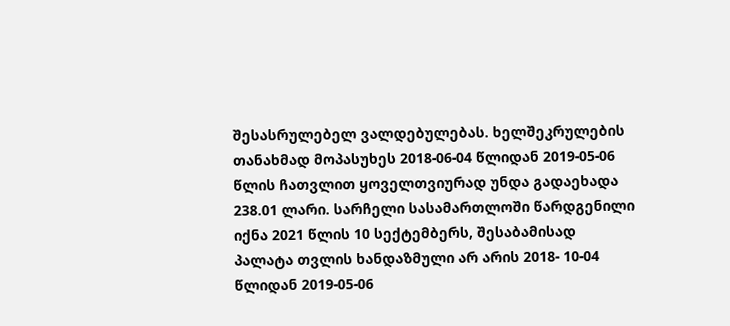შესასრულებელ ვალდებულებას. ხელშეკრულების თანახმად მოპასუხეს 2018-06-04 წლიდან 2019-05-06 წლის ჩათვლით ყოველთვიურად უნდა გადაეხადა 238.01 ლარი. სარჩელი სასამართლოში წარდგენილი იქნა 2021 წლის 10 სექტემბერს, შესაბამისად პალატა თვლის ხანდაზმული არ არის 2018- 10-04 წლიდან 2019-05-06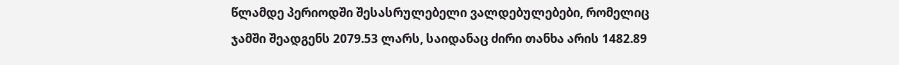წლამდე პერიოდში შესასრულებელი ვალდებულებები, რომელიც ჯამში შეადგენს 2079.53 ლარს, საიდანაც ძირი თანხა არის 1482.89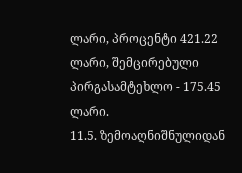ლარი, პროცენტი 421.22 ლარი, შემცირებული პირგასამტეხლო - 175.45 ლარი.
11.5. ზემოაღნიშნულიდან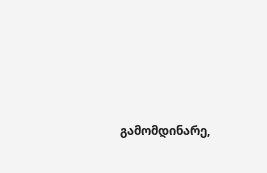გამომდინარე,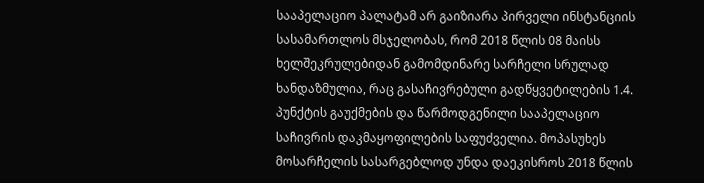სააპელაციო პალატამ არ გაიზიარა პირველი ინსტანციის სასამართლოს მსჯელობას, რომ 2018 წლის 08 მაისს ხელშეკრულებიდან გამომდინარე სარჩელი სრულად ხანდაზმულია, რაც გასაჩივრებული გადწყვეტილების 1.4. პუნქტის გაუქმების და წარმოდგენილი სააპელაციო საჩივრის დაკმაყოფილების საფუძველია. მოპასუხეს მოსარჩელის სასარგებლოდ უნდა დაეკისროს 2018 წლის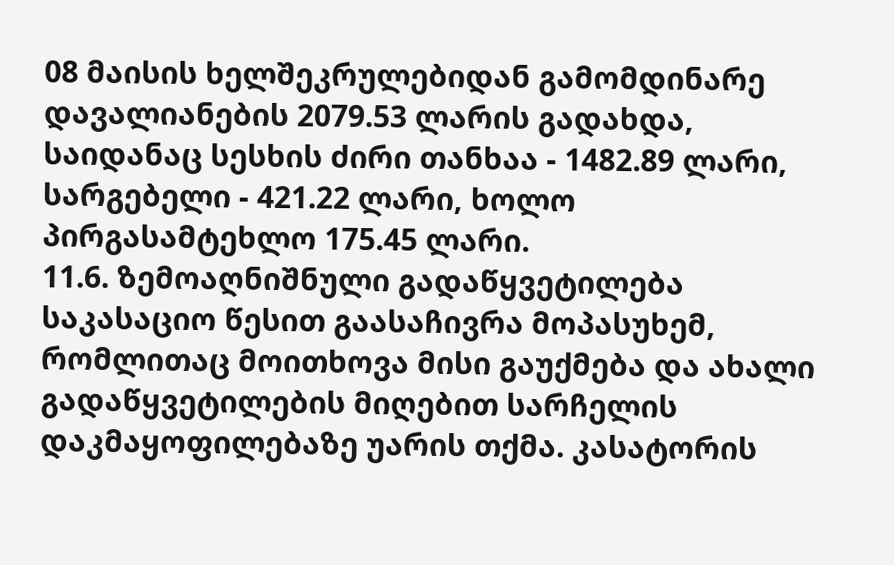08 მაისის ხელშეკრულებიდან გამომდინარე დავალიანების 2079.53 ლარის გადახდა, საიდანაც სესხის ძირი თანხაა - 1482.89 ლარი, სარგებელი - 421.22 ლარი, ხოლო პირგასამტეხლო 175.45 ლარი.
11.6. ზემოაღნიშნული გადაწყვეტილება საკასაციო წესით გაასაჩივრა მოპასუხემ, რომლითაც მოითხოვა მისი გაუქმება და ახალი გადაწყვეტილების მიღებით სარჩელის დაკმაყოფილებაზე უარის თქმა. კასატორის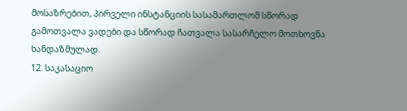მოსაზრებით, პირველი ინსტანციის სასამართლომ სწორად გამოთვალა ვადები და სწორად ჩათვალა სასარჩელო მოთხოვნა ხანდაზმულად.
12. საკასაციო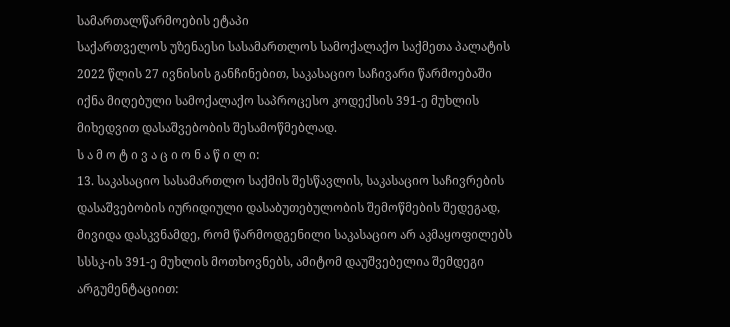სამართალწარმოების ეტაპი
საქართველოს უზენაესი სასამართლოს სამოქალაქო საქმეთა პალატის 2022 წლის 27 ივნისის განჩინებით, საკასაციო საჩივარი წარმოებაში იქნა მიღებული სამოქალაქო საპროცესო კოდექსის 391-ე მუხლის მიხედვით დასაშვებობის შესამოწმებლად.
ს ა მ ო ტ ი ვ ა ც ი ო ნ ა წ ი ლ ი:
13. საკასაციო სასამართლო საქმის შესწავლის, საკასაციო საჩივრების დასაშვებობის იურიდიული დასაბუთებულობის შემოწმების შედეგად, მივიდა დასკვნამდე, რომ წარმოდგენილი საკასაციო არ აკმაყოფილებს სსსკ-ის 391-ე მუხლის მოთხოვნებს, ამიტომ დაუშვებელია შემდეგი არგუმენტაციით: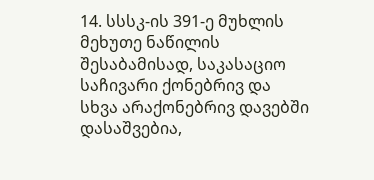14. სსსკ-ის 391-ე მუხლის მეხუთე ნაწილის შესაბამისად, საკასაციო საჩივარი ქონებრივ და სხვა არაქონებრივ დავებში დასაშვებია,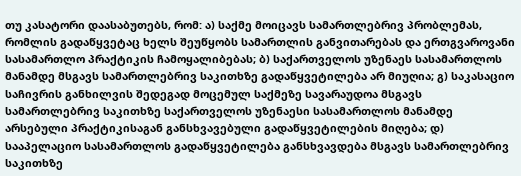თუ კასატორი დაასაბუთებს, რომ: ა) საქმე მოიცავს სამართლებრივ პრობლემას, რომლის გადაწყვეტაც ხელს შეუწყობს სამართლის განვითარებას და ერთგვაროვანი სასამართლო პრაქტიკის ჩამოყალიბებას; ბ) საქართველოს უზენაეს სასამართლოს მანამდე მსგავს სამართლებრივ საკითხზე გადაწყვეტილება არ მიუღია; გ) საკასაციო საჩივრის განხილვის შედეგად მოცემულ საქმეზე სავარაუდოა მსგავს სამართლებრივ საკითხზე საქართველოს უზენაესი სასამართლოს მანამდე არსებული პრაქტიკისაგან განსხვავებული გადაწყვეტილების მიღება; დ) სააპელაციო სასამართლოს გადაწყვეტილება განსხვავდება მსგავს სამართლებრივ საკითხზე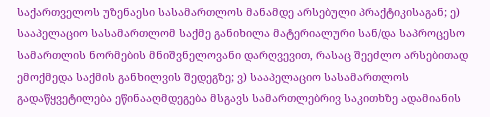საქართველოს უზენაესი სასამართლოს მანამდე არსებული პრაქტიკისაგან; ე) სააპელაციო სასამართლომ საქმე განიხილა მატერიალური სან/და საპროცესო სამართლის ნორმების მნიშვნელოვანი დარღვევით, რასაც შეეძლო არსებითად ემოქმედა საქმის განხილვის შედეგზე; ვ) სააპელაციო სასამართლოს გადაწყვეტილება ეწინააღმდეგება მსგავს სამართლებრივ საკითხზე ადამიანის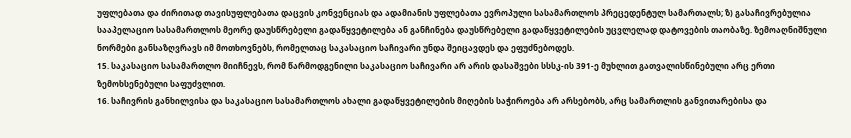უფლებათა და ძირითად თავისუფლებათა დაცვის კონვენციას და ადამიანის უფლებათა ევროპული სასამართლოს პრეცედენტულ სამართალს; ზ) გასაჩივრებულია სააპელაციო სასამართლოს მეორე დაუსწრებელი გადაწყვეტილება ან განჩინება დაუსწრებელი გადაწყვეტილების უცვლელად დატოვების თაობაზე. ზემოაღნიშნული ნორმები განსაზღვრავს იმ მოთხოვნებს, რომელთაც საკასაციო საჩივარი უნდა შეიცავდეს და ეფუძნებოდეს.
15. საკასაციო სასამართლო მიიჩნევს, რომ წარმოდგენილი საკასაციო საჩივარი არ არის დასაშვები სსსკ-ის 391-ე მუხლით გათვალისწინებული არც ერთი ზემოხსენებული საფუძვლით.
16. საჩივრის განხილვისა და საკასაციო სასამართლოს ახალი გადაწყვეტილების მიღების საჭიროება არ არსებობს, არც სამართლის განვითარებისა და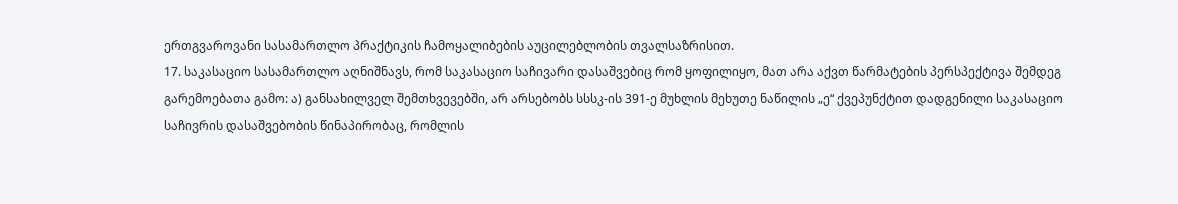ერთგვაროვანი სასამართლო პრაქტიკის ჩამოყალიბების აუცილებლობის თვალსაზრისით.
17. საკასაციო სასამართლო აღნიშნავს, რომ საკასაციო საჩივარი დასაშვებიც რომ ყოფილიყო, მათ არა აქვთ წარმატების პერსპექტივა შემდეგ გარემოებათა გამო: ა) განსახილველ შემთხვევებში, არ არსებობს სსსკ-ის 391-ე მუხლის მეხუთე ნაწილის „ე“ ქვეპუნქტით დადგენილი საკასაციო საჩივრის დასაშვებობის წინაპირობაც, რომლის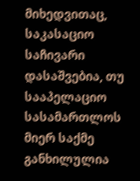მიხედვითაც, საკასაციო საჩივარი დასაშვებია, თუ სააპელაციო სასამართლოს მიერ საქმე განხილულია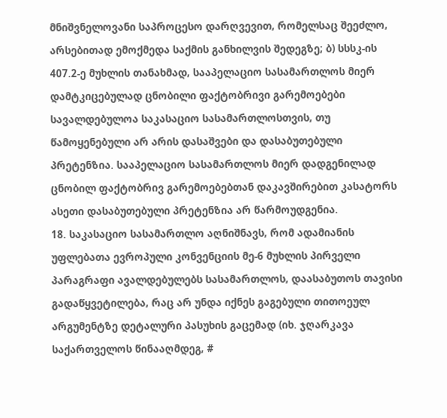მნიშვნელოვანი საპროცესო დარღვევით, რომელსაც შეეძლო, არსებითად ემოქმედა საქმის განხილვის შედეგზე; ბ) სსსკ-ის 407.2-ე მუხლის თანახმად, სააპელაციო სასამართლოს მიერ დამტკიცებულად ცნობილი ფაქტობრივი გარემოებები სავალდებულოა საკასაციო სასამართლოსთვის, თუ წამოყენებული არ არის დასაშვები და დასაბუთებული პრეტენზია. სააპელაციო სასამართლოს მიერ დადგენილად ცნობილ ფაქტობრივ გარემოებებთან დაკავშირებით კასატორს ასეთი დასაბუთებული პრეტენზია არ წარმოუდგენია.
18. საკასაციო სასამართლო აღნიშნავს, რომ ადამიანის უფლებათა ევროპული კონვენციის მე-6 მუხლის პირველი პარაგრაფი ავალდებულებს სასამართლოს, დაასაბუთოს თავისი გადაწყვეტილება, რაც არ უნდა იქნეს გაგებული თითოეულ არგუმენტზე დეტალური პასუხის გაცემად (იხ. ჯღარკავა საქართველოს წინააღმდეგ, #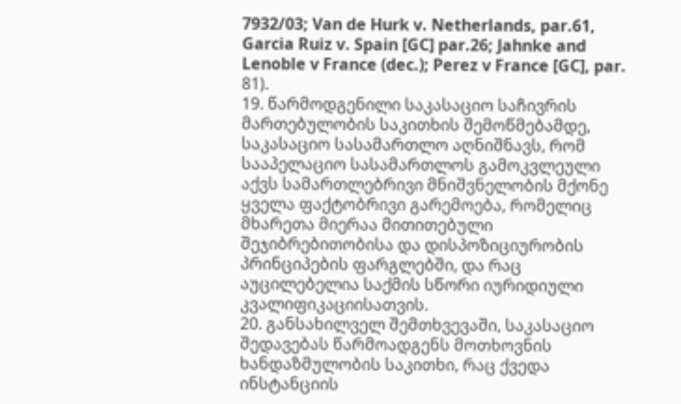7932/03; Van de Hurk v. Netherlands, par.61, Garcia Ruiz v. Spain [GC] par.26; Jahnke and Lenoble v France (dec.); Perez v France [GC], par. 81).
19. წარმოდგენილი საკასაციო საჩივრის მართებულობის საკითხის შემოწმებამდე, საკასაციო სასამართლო აღნიშნავს, რომ სააპელაციო სასამართლოს გამოკვლეული აქვს სამართლებრივი მნიშვნელობის მქონე ყველა ფაქტობრივი გარემოება, რომელიც მხარეთა მიერაა მითითებული შეჯიბრებითობისა და დისპოზიციურობის პრინციპების ფარგლებში, და რაც აუცილებელია საქმის სწორი იურიდიული კვალიფიკაციისათვის.
20. განსახილველ შემთხვევაში, საკასაციო შედავებას წარმოადგენს მოთხოვნის ხანდაზმულობის საკითხი, რაც ქვედა ინსტანციის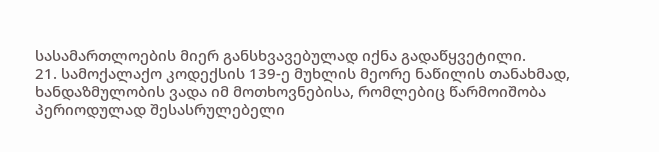სასამართლოების მიერ განსხვავებულად იქნა გადაწყვეტილი.
21. სამოქალაქო კოდექსის 139-ე მუხლის მეორე ნაწილის თანახმად, ხანდაზმულობის ვადა იმ მოთხოვნებისა, რომლებიც წარმოიშობა პერიოდულად შესასრულებელი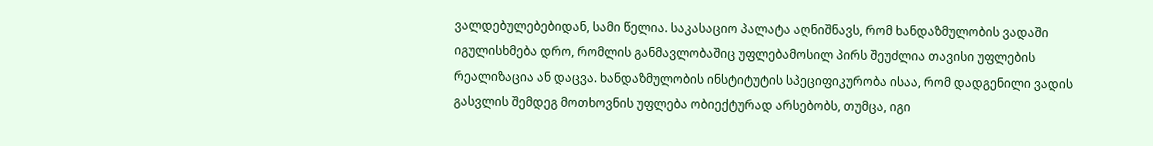ვალდებულებებიდან, სამი წელია. საკასაციო პალატა აღნიშნავს, რომ ხანდაზმულობის ვადაში იგულისხმება დრო, რომლის განმავლობაშიც უფლებამოსილ პირს შეუძლია თავისი უფლების რეალიზაცია ან დაცვა. ხანდაზმულობის ინსტიტუტის სპეციფიკურობა ისაა, რომ დადგენილი ვადის გასვლის შემდეგ მოთხოვნის უფლება ობიექტურად არსებობს, თუმცა, იგი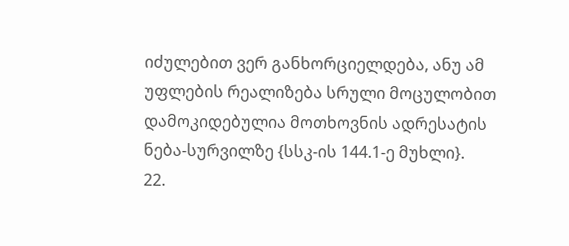იძულებით ვერ განხორციელდება, ანუ ამ უფლების რეალიზება სრული მოცულობით დამოკიდებულია მოთხოვნის ადრესატის ნება-სურვილზე {სსკ-ის 144.1-ე მუხლი}.
22.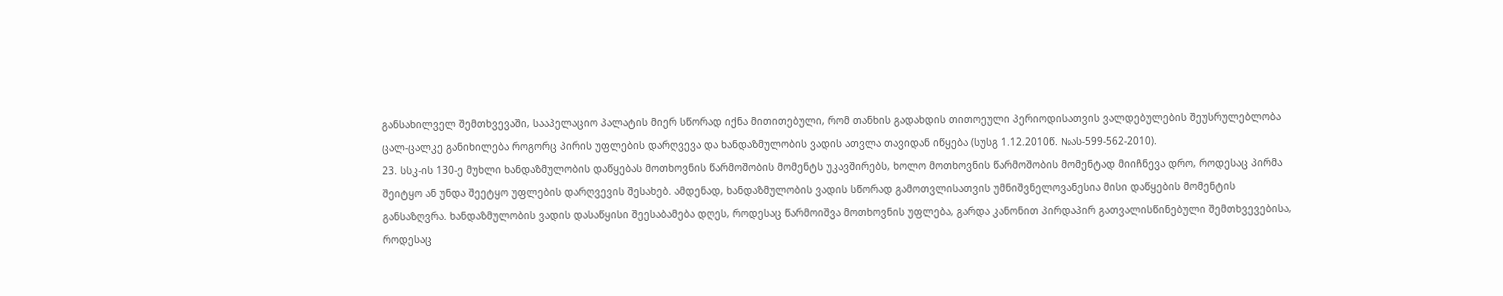განსახილველ შემთხვევაში, სააპელაციო პალატის მიერ სწორად იქნა მითითებული, რომ თანხის გადახდის თითოეული პერიოდისათვის ვალდებულების შეუსრულებლობა ცალ-ცალკე განიხილება როგორც პირის უფლების დარღვევა და ხანდაზმულობის ვადის ათვლა თავიდან იწყება (სუსგ 1.12.2010წ. №ას-599-562-2010).
23. სსკ-ის 130-ე მუხლი ხანდაზმულობის დაწყებას მოთხოვნის წარმოშობის მომენტს უკავშირებს, ხოლო მოთხოვნის წარმოშობის მომენტად მიიჩნევა დრო, როდესაც პირმა შეიტყო ან უნდა შეეტყო უფლების დარღვევის შესახებ. ამდენად, ხანდაზმულობის ვადის სწორად გამოთვლისათვის უმნიშვნელოვანესია მისი დაწყების მომენტის განსაზღვრა. ხანდაზმულობის ვადის დასაწყისი შეესაბამება დღეს, როდესაც წარმოიშვა მოთხოვნის უფლება, გარდა კანონით პირდაპირ გათვალისწინებული შემთხვევებისა, როდესაც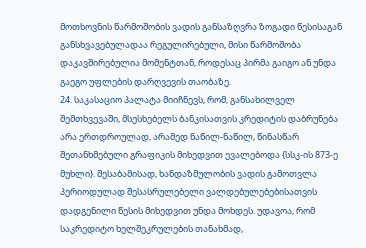მოთხოვნის წარმოშობის ვადის განსაზღვრა ზოგადი წესისაგან განსხვავებულადაა რეგულირებული, მისი წარმოშობა დაკავშირებულია მომენტთან, როდესაც პირმა გაიგო ან უნდა გაეგო უფლების დარღვევის თაობაზე.
24. საკასაციო პალატა მიიჩნევს, რომ, განსახილველ შემთხვევაში, მსესხებელს ბანკისათვის კრედიტის დაბრუნება არა ერთდროულად, არამედ ნაწილ-ნაწილ, წინასწარ შეთანხმებული გრაფიკის მიხედვით ევალებოდა {სსკ-ის 873-ე მუხლი}. შესაბამისად, ხანდაზმულობის ვადის გამოთვლა პერიოდულად შესასრულებელი ვალდებულებებისათვის დადგენილი წესის მიხედვით უნდა მოხდეს. უდავოა, რომ საკრედიტო ხელშეკრულების თანახმად,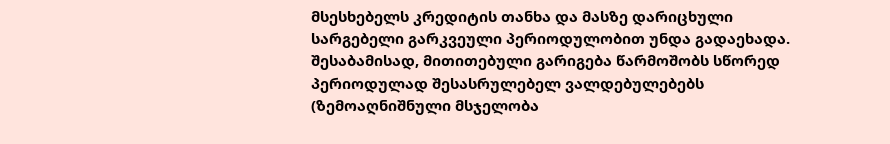მსესხებელს კრედიტის თანხა და მასზე დარიცხული სარგებელი გარკვეული პერიოდულობით უნდა გადაეხადა. შესაბამისად, მითითებული გარიგება წარმოშობს სწორედ პერიოდულად შესასრულებელ ვალდებულებებს (ზემოაღნიშნული მსჯელობა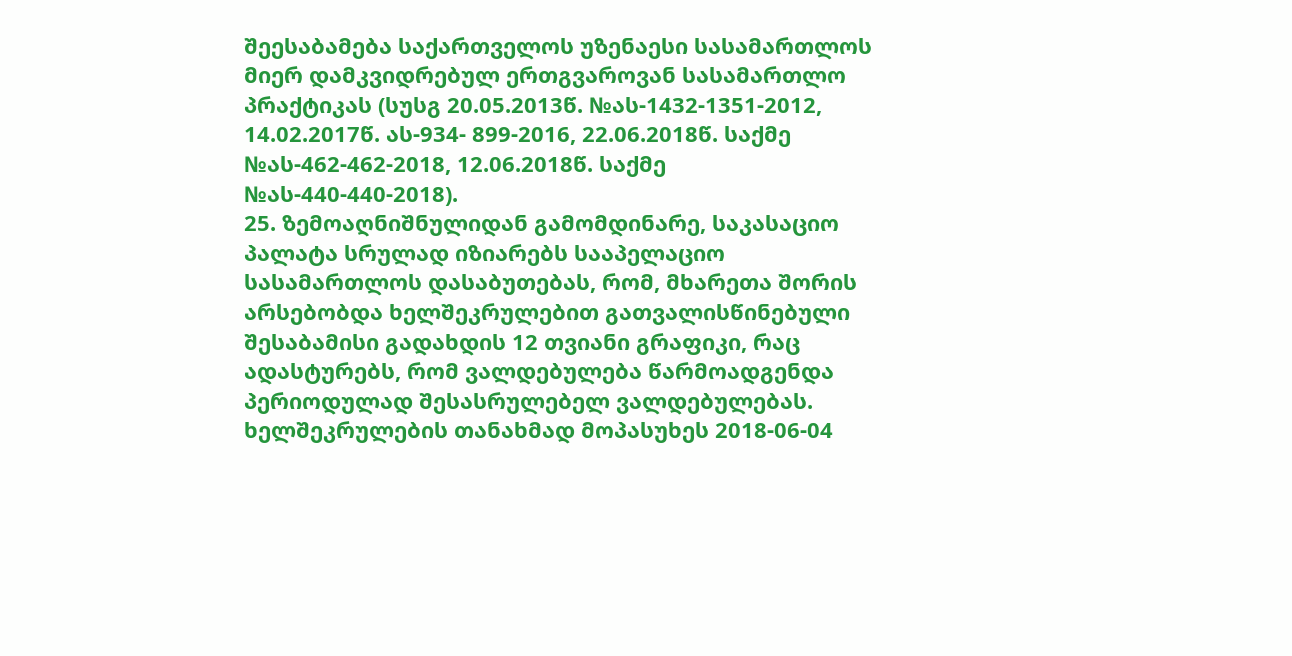შეესაბამება საქართველოს უზენაესი სასამართლოს მიერ დამკვიდრებულ ერთგვაროვან სასამართლო პრაქტიკას (სუსგ 20.05.2013წ. №ას-1432-1351-2012, 14.02.2017წ. ას-934- 899-2016, 22.06.2018წ. საქმე №ას-462-462-2018, 12.06.2018წ. საქმე №ას-440-440-2018).
25. ზემოაღნიშნულიდან გამომდინარე, საკასაციო პალატა სრულად იზიარებს სააპელაციო სასამართლოს დასაბუთებას, რომ, მხარეთა შორის არსებობდა ხელშეკრულებით გათვალისწინებული შესაბამისი გადახდის 12 თვიანი გრაფიკი, რაც ადასტურებს, რომ ვალდებულება წარმოადგენდა პერიოდულად შესასრულებელ ვალდებულებას. ხელშეკრულების თანახმად მოპასუხეს 2018-06-04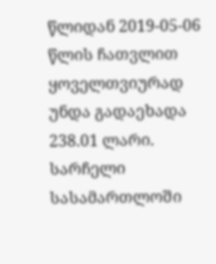წლიდან 2019-05-06 წლის ჩათვლით ყოველთვიურად უნდა გადაეხადა 238.01 ლარი. სარჩელი სასამართლოში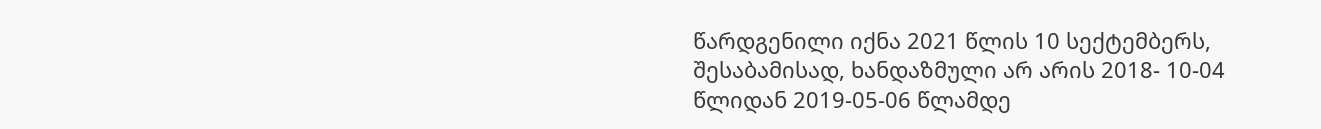წარდგენილი იქნა 2021 წლის 10 სექტემბერს, შესაბამისად, ხანდაზმული არ არის 2018- 10-04 წლიდან 2019-05-06 წლამდე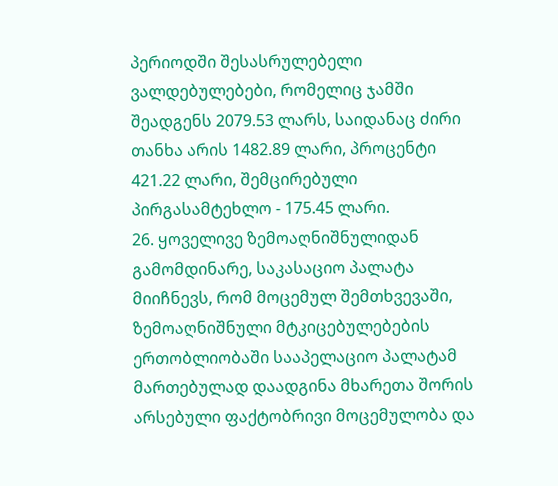პერიოდში შესასრულებელი ვალდებულებები, რომელიც ჯამში შეადგენს 2079.53 ლარს, საიდანაც ძირი თანხა არის 1482.89 ლარი, პროცენტი 421.22 ლარი, შემცირებული პირგასამტეხლო - 175.45 ლარი.
26. ყოველივე ზემოაღნიშნულიდან გამომდინარე, საკასაციო პალატა მიიჩნევს, რომ მოცემულ შემთხვევაში, ზემოაღნიშნული მტკიცებულებების ერთობლიობაში სააპელაციო პალატამ მართებულად დაადგინა მხარეთა შორის არსებული ფაქტობრივი მოცემულობა და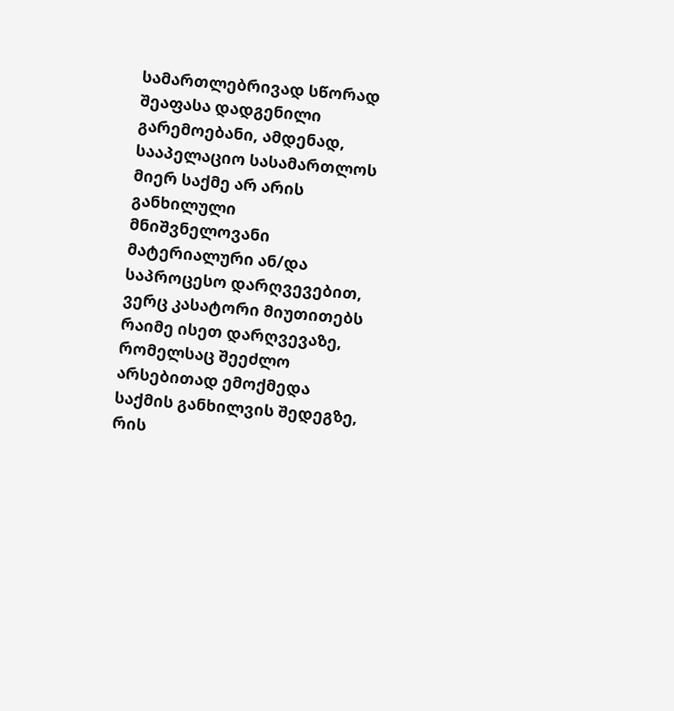სამართლებრივად სწორად შეაფასა დადგენილი გარემოებანი, ამდენად, სააპელაციო სასამართლოს მიერ საქმე არ არის განხილული მნიშვნელოვანი მატერიალური ან/და საპროცესო დარღვევებით, ვერც კასატორი მიუთითებს რაიმე ისეთ დარღვევაზე, რომელსაც შეეძლო არსებითად ემოქმედა საქმის განხილვის შედეგზე, რის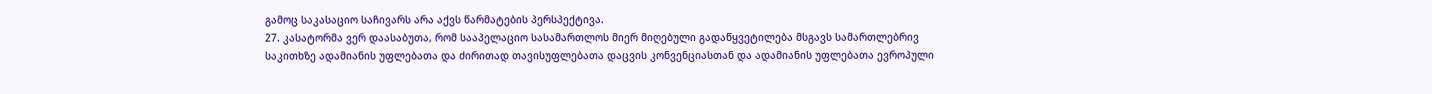გამოც საკასაციო საჩივარს არა აქვს წარმატების პერსპექტივა.
27. კასატორმა ვერ დაასაბუთა, რომ სააპელაციო სასამართლოს მიერ მიღებული გადაწყვეტილება მსგავს სამართლებრივ საკითხზე ადამიანის უფლებათა და ძირითად თავისუფლებათა დაცვის კონვენციასთან და ადამიანის უფლებათა ევროპული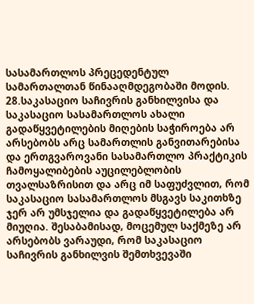სასამართლოს პრეცედენტულ სამართალთან წინააღმდეგობაში მოდის.
28.საკასაციო საჩივრის განხილვისა და საკასაციო სასამართლოს ახალი გადაწყვეტილების მიღების საჭიროება არ არსებობს არც სამართლის განვითარებისა და ერთგვაროვანი სასამართლო პრაქტიკის ჩამოყალიბების აუცილებლობის თვალსაზრისით და არც იმ საფუძვლით, რომ საკასაციო სასამართლოს მსგავს საკითხზე ჯერ არ უმსჯელია და გადაწყვეტილება არ მიუღია. შესაბამისად, მოცემულ საქმეზე არ არსებობს ვარაუდი, რომ საკასაციო საჩივრის განხილვის შემთხვევაში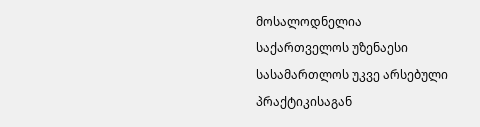მოსალოდნელია საქართველოს უზენაესი სასამართლოს უკვე არსებული პრაქტიკისაგან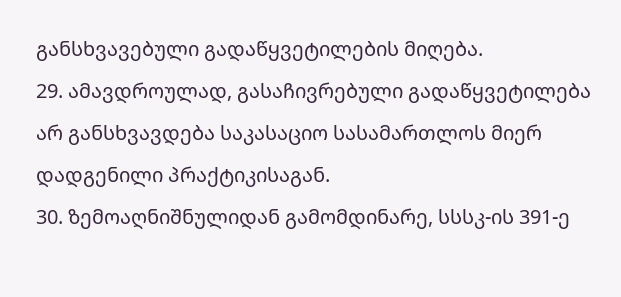განსხვავებული გადაწყვეტილების მიღება.
29. ამავდროულად, გასაჩივრებული გადაწყვეტილება არ განსხვავდება საკასაციო სასამართლოს მიერ დადგენილი პრაქტიკისაგან.
30. ზემოაღნიშნულიდან გამომდინარე, სსსკ-ის 391-ე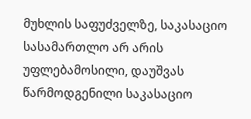მუხლის საფუძველზე, საკასაციო სასამართლო არ არის უფლებამოსილი, დაუშვას წარმოდგენილი საკასაციო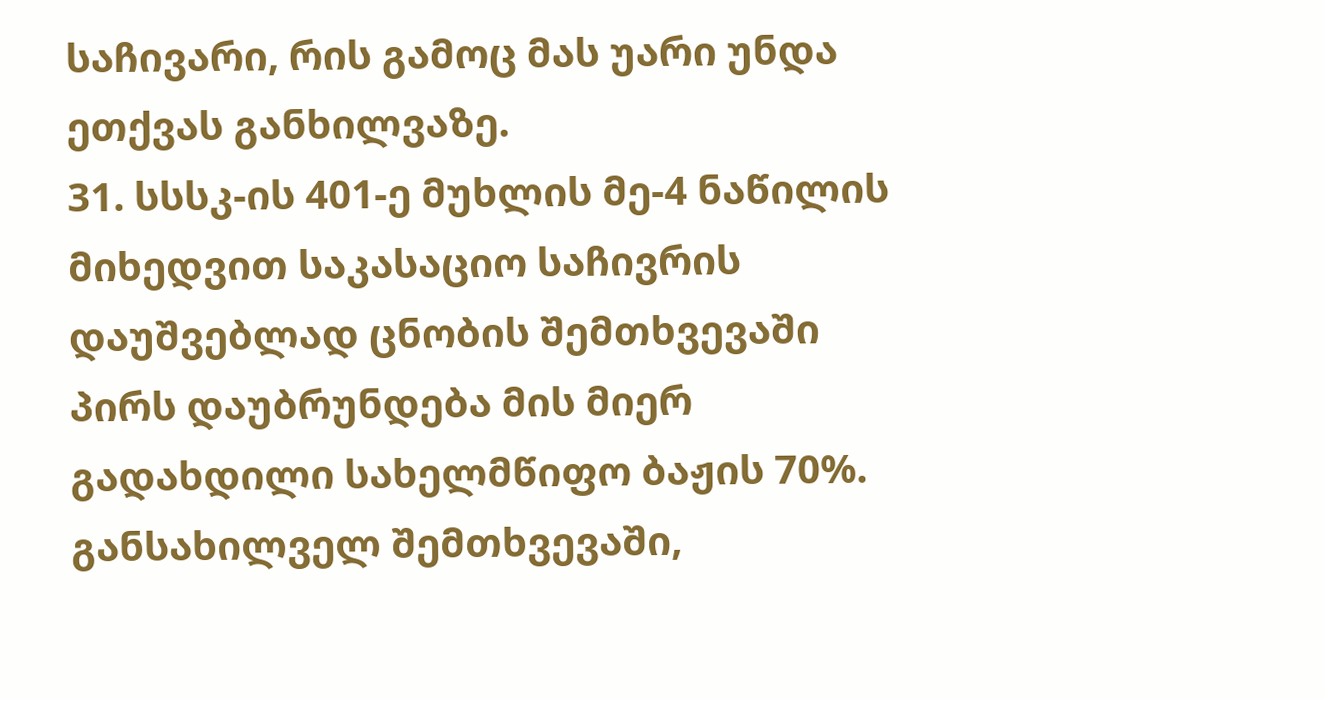საჩივარი, რის გამოც მას უარი უნდა ეთქვას განხილვაზე.
31. სსსკ-ის 401-ე მუხლის მე-4 ნაწილის მიხედვით საკასაციო საჩივრის დაუშვებლად ცნობის შემთხვევაში პირს დაუბრუნდება მის მიერ გადახდილი სახელმწიფო ბაჟის 70%. განსახილველ შემთხვევაში,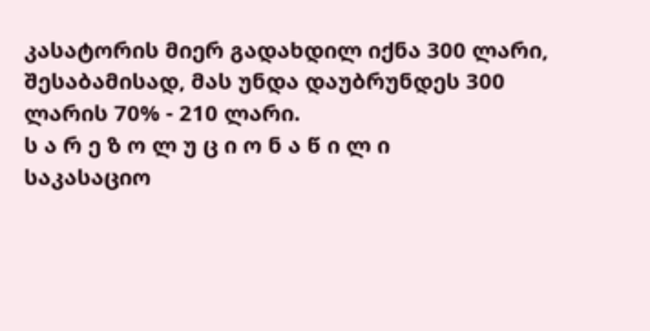კასატორის მიერ გადახდილ იქნა 300 ლარი, შესაბამისად, მას უნდა დაუბრუნდეს 300 ლარის 70% - 210 ლარი.
ს ა რ ე ზ ო ლ უ ც ი ო ნ ა წ ი ლ ი
საკასაციო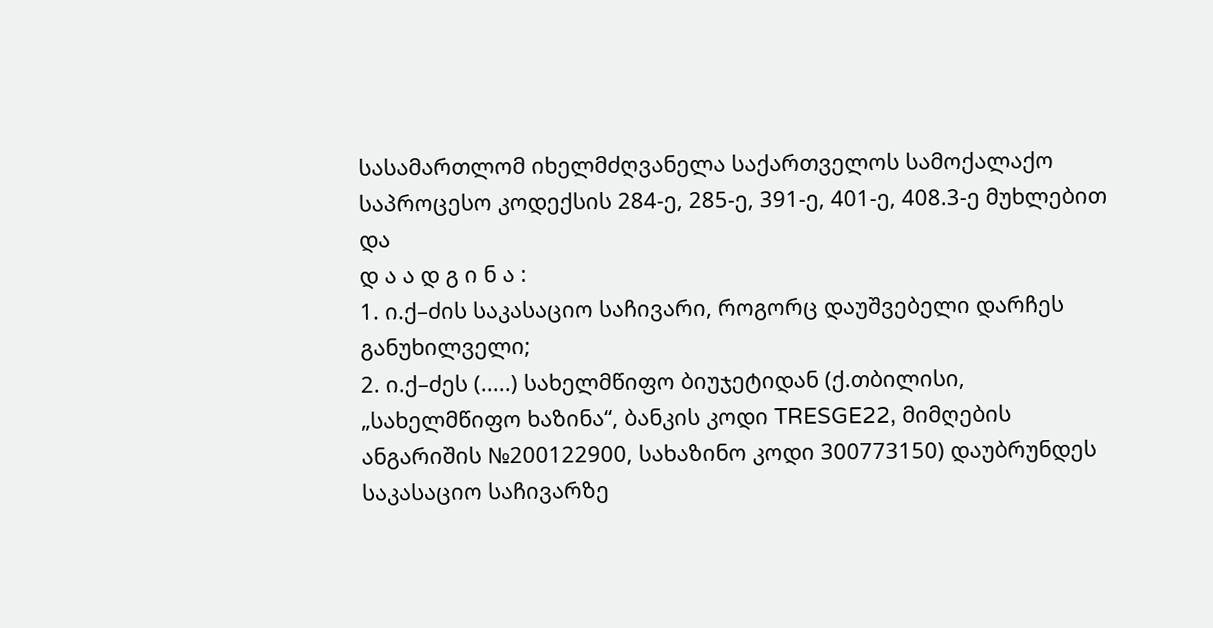სასამართლომ იხელმძღვანელა საქართველოს სამოქალაქო საპროცესო კოდექსის 284-ე, 285-ე, 391-ე, 401-ე, 408.3-ე მუხლებით და
დ ა ა დ გ ი ნ ა :
1. ი.ქ–ძის საკასაციო საჩივარი, როგორც დაუშვებელი დარჩეს განუხილველი;
2. ი.ქ–ძეს (.....) სახელმწიფო ბიუჯეტიდან (ქ.თბილისი, „სახელმწიფო ხაზინა“, ბანკის კოდი TRESGE22, მიმღების ანგარიშის №200122900, სახაზინო კოდი 300773150) დაუბრუნდეს საკასაციო საჩივარზე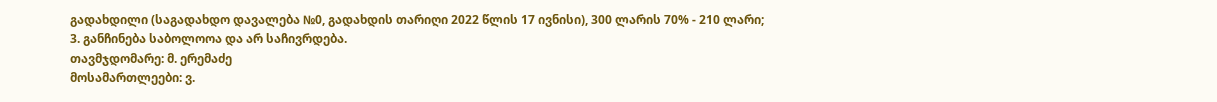გადახდილი (საგადახდო დავალება №0, გადახდის თარიღი 2022 წლის 17 ივნისი), 300 ლარის 70% - 210 ლარი;
3. განჩინება საბოლოოა და არ საჩივრდება.
თავმჯდომარე: მ. ერემაძე
მოსამართლეები: ვ.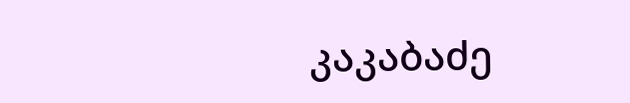კაკაბაძე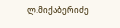ლ.მიქაბერიძე